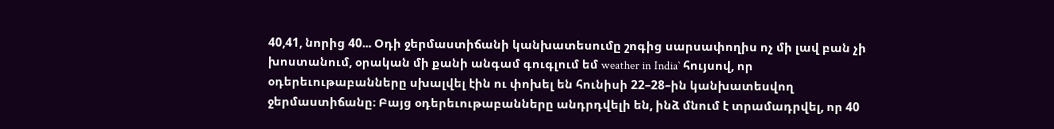40,41, նորից 40... Օդի ջերմաստիճանի կանխատեսումը շոգից սարսափողիս ոչ մի լավ բան չի խոստանում, օրական մի քանի անգամ գուգլում եմ weather in India` հույսով, որ օդերեւութաբանները սխալվել էին ու փոխել են հունիսի 22–28–ին կանխատեսվող ջերմաստիճանը։ Բայց օդերեւութաբանները անդրդվելի են, ինձ մնում է տրամադրվել, որ 40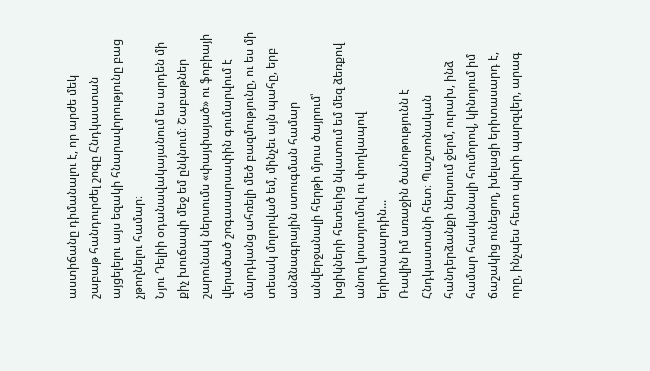աստիճանը դիմանալու է, որ արժե մեկ շաբաթ հանդուրժել շոգը Հնդկաստան այցելելու այս եզակի հնարավորությունը բաց չթողնելու համար։
Նյու Դելիի օդանավակայանում ես արդեն մի քիչ խուճապի մեջ եմ ընկնում։ Շաբաթներ շարունակ ներսումս «փայփայած» ու ֆոբիայի վերածած շոգասարսափին գումարվում է մարդկանց ահռելի մեծ բազմությունը, ու ես մի տեսակ մոլորված եմ, մինչեւ այն պահը, երբ անձնագրային ստուգման համար անվերջանալի հերթի մյուս ծայրում՝ խցիկների հետեւից նկատում եմ մեզ ձեռքով անող կոստյումով ու փողկապով երիտասարդին...
Ռավին իմ առաջին ծանոթությունն է Հնդկաստանի հետ։ Պաշտոնական հանդերձանքի ներսում ջերմ, ուրախ, ինձ համար հասկանալի հումորով, կինոյում իմ ճաշակից ունեցող, խելացի երիտասարդ է, որը, ինչպես հետո պիտի պարզվեր, արագ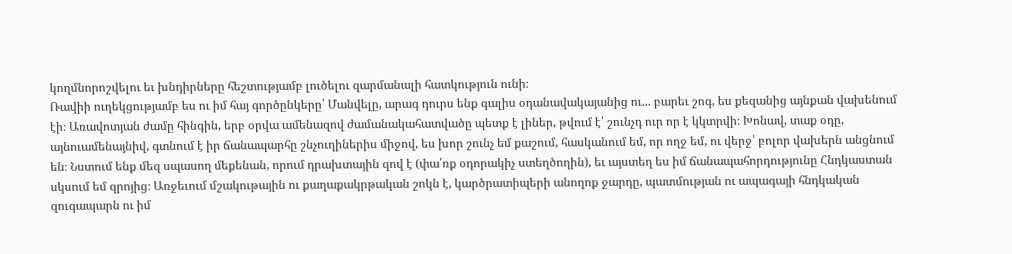կողմնորոշվելու եւ խնդիրները հեշտությամբ լուծելու զարմանալի հատկություն ունի։
Ռավիի ուղեկցությամբ ես ու իմ հայ գործընկերը՝ Մանվելը, արագ դուրս ենք գալիս օդանավակայանից ու... բարեւ շոգ, ես քեզանից այնքան վախենում էի։ Առավոտյան ժամը հինգին, երբ օրվա ամենազով ժամանակահատվածը պետք է լիներ, թվում է՝ շունչդ ուր որ է կկտրվի։ Խոնավ, տաք օդը, այնուամենայնիվ, գտնում է իր ճանապարհը շնչուղիներիս միջով, ես խոր շունչ եմ քաշում, հասկանում եմ, որ ողջ եմ, ու վերջ՝ բոլոր վախերն անցնում են։ Նստում ենք մեզ սպասող մեքենան, որում դրախտային զով է (փա՛ռք օդորակիչ ստեղծողին), եւ այստեղ ես իմ ճանապահորդությունը Հնդկաստան սկսում եմ զրոյից։ Առջեւում մշակութային ու քաղաքակրթական շոկն է, կարծրատիպերի անողոք ջարդը, պատմության ու ապագայի հնդկական զուգապարն ու իմ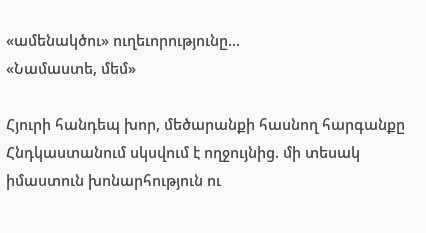«ամենակծու» ուղեւորությունը...
«Նամաստե, մեմ»

Հյուրի հանդեպ խոր, մեծարանքի հասնող հարգանքը Հնդկաստանում սկսվում է ողջույնից. մի տեսակ իմաստուն խոնարհություն ու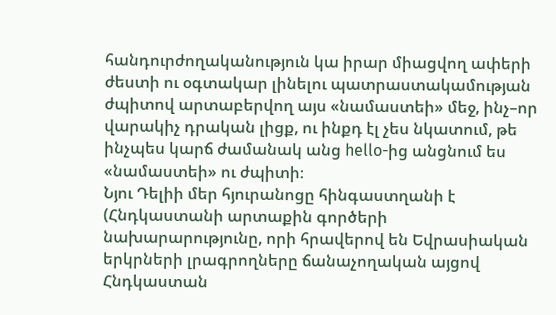հանդուրժողականություն կա իրար միացվող ափերի ժեստի ու օգտակար լինելու պատրաստակամության ժպիտով արտաբերվող այս «նամաստեի» մեջ, ինչ–որ վարակիչ դրական լիցք, ու ինքդ էլ չես նկատում, թե ինչպես կարճ ժամանակ անց hello-ից անցնում ես «նամաստեի» ու ժպիտի։
Նյու Դելիի մեր հյուրանոցը հինգաստղանի է (Հնդկաստանի արտաքին գործերի նախարարությունը, որի հրավերով են Եվրասիական երկրների լրագրողները ճանաչողական այցով Հնդկաստան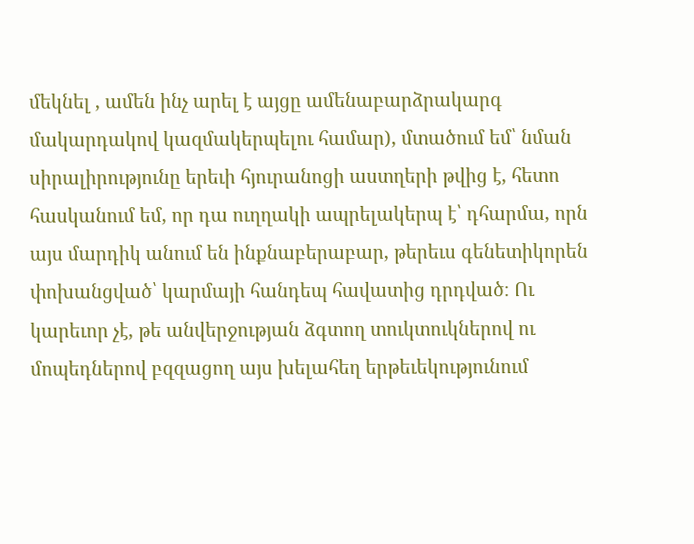մեկնել , ամեն ինչ արել է այցը ամենաբարձրակարգ մակարդակով կազմակերպելու համար), մտածում եմ՝ նման սիրալիրությունը երեւի հյուրանոցի աստղերի թվից է, հետո հասկանում եմ, որ դա ուղղակի ապրելակերպ է՝ դհարմա, որն այս մարդիկ անում են ինքնաբերաբար, թերեւս գենետիկորեն փոխանցված՝ կարմայի հանդեպ հավատից դրդված։ Ու կարեւոր չէ, թե անվերջության ձգտող տուկտուկներով ու մոպեդներով բզզացող այս խելահեղ երթեւեկությունում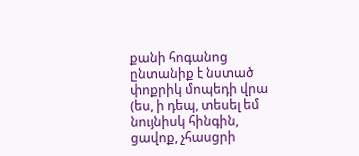քանի հոգանոց ընտանիք է նստած փոքրիկ մոպեդի վրա (ես, ի դեպ, տեսել եմ նույնիսկ հինգին, ցավոք, չհասցրի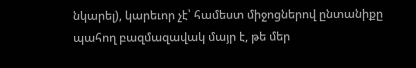նկարել), կարեւոր չէ՝ համեստ միջոցներով ընտանիքը պահող բազմազավակ մայր է, թե մեր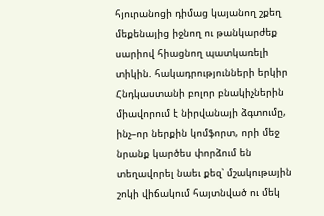հյուրանոցի դիմաց կայանող շքեղ մեքենայից իջնող ու թանկարժեք սարիով հիացնող պատկառելի տիկին. հակադրությունների երկիր Հնդկաստանի բոլոր բնակիչներին միավորում է նիրվանայի ձգտումը, ինչ–որ ներքին կոմֆորտ, որի մեջ նրանք կարծես փորձում են տեղավորել նաեւ քեզ՝ մշակութային շոկի վիճակում հայտնված ու մեկ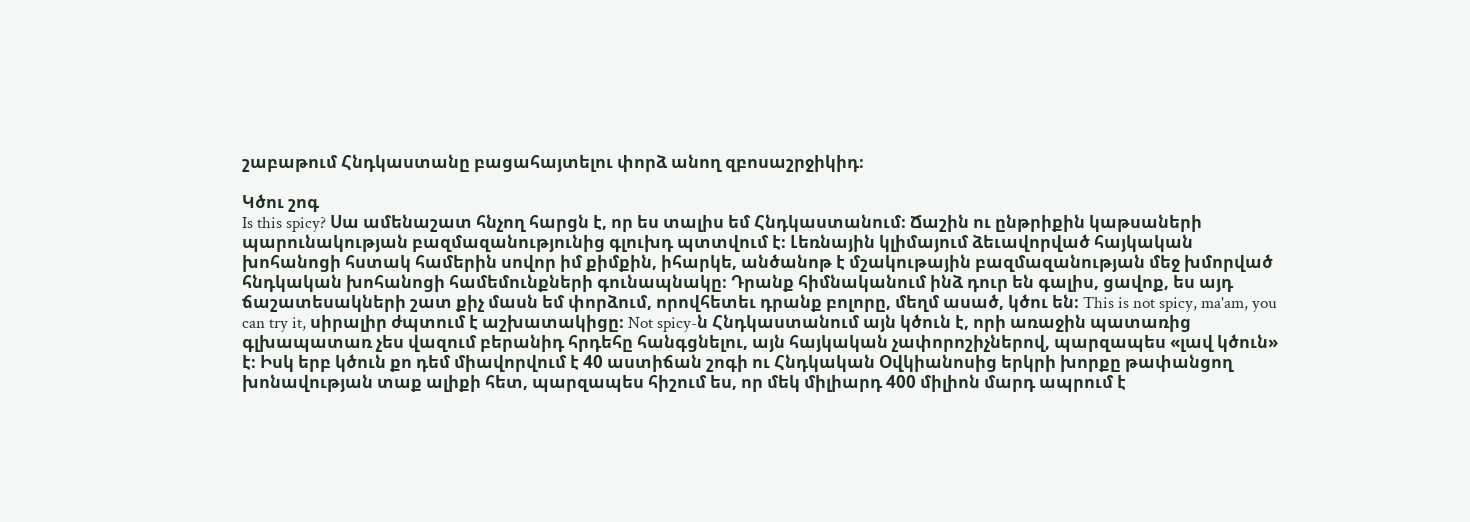շաբաթում Հնդկաստանը բացահայտելու փորձ անող զբոսաշրջիկիդ։

Կծու շոգ
Is this spicy? Սա ամենաշատ հնչող հարցն է, որ ես տալիս եմ Հնդկաստանում։ Ճաշին ու ընթրիքին կաթսաների պարունակության բազմազանությունից գլուխդ պտտվում է։ Լեռնային կլիմայում ձեւավորված հայկական խոհանոցի հստակ համերին սովոր իմ քիմքին, իհարկե, անծանոթ է մշակութային բազմազանության մեջ խմորված հնդկական խոհանոցի համեմունքների գունապնակը։ Դրանք հիմնականում ինձ դուր են գալիս, ցավոք, ես այդ ճաշատեսակների շատ քիչ մասն եմ փորձում, որովհետեւ դրանք բոլորը, մեղմ ասած, կծու են։ This is not spicy, ma'am, you can try it, սիրալիր ժպտում է աշխատակիցը։ Not spicy-ն Հնդկաստանում այն կծուն է, որի առաջին պատառից գլխապատառ չես վազում բերանիդ հրդեհը հանգցնելու, այն հայկական չափորոշիչներով, պարզապես «լավ կծուն» է։ Իսկ երբ կծուն քո դեմ միավորվում է 40 աստիճան շոգի ու Հնդկական Օվկիանոսից երկրի խորքը թափանցող խոնավության տաք ալիքի հետ, պարզապես հիշում ես, որ մեկ միլիարդ 400 միլիոն մարդ ապրում է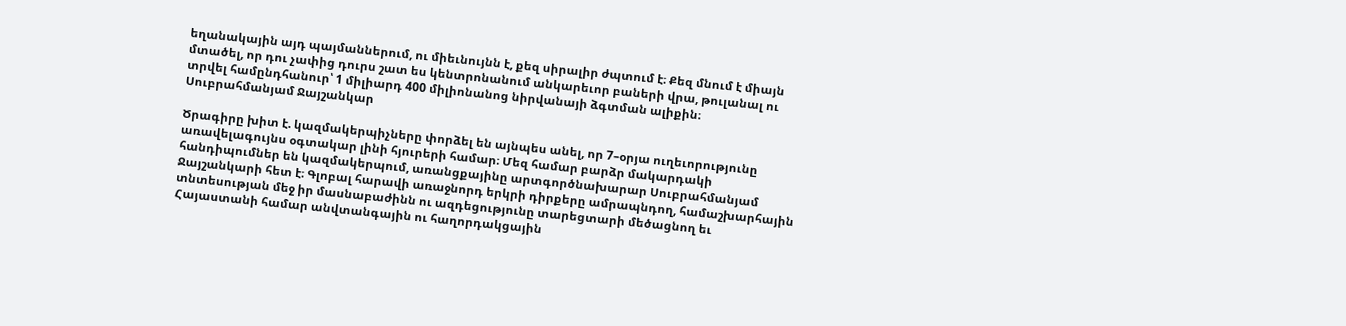եղանակային այդ պայմաններում, ու միեւնույնն է, քեզ սիրալիր ժպտում է։ Քեզ մնում է միայն մտածել, որ դու չափից դուրս շատ ես կենտրոնանում անկարեւոր բաների վրա, թուլանալ ու տրվել համընդհանուր՝ 1 միլիարդ 400 միլիոնանոց նիրվանայի ձգտման ալիքին։
Սուբրահմանյամ Ջայշանկար

Ծրագիրը խիտ է. կազմակերպիչները փորձել են այնպես անել, որ 7–օրյա ուղեւորությունը առավելագույնս օգտակար լինի հյուրերի համար։ Մեզ համար բարձր մակարդակի հանդիպումներ են կազմակերպում, առանցքայինը արտգործնախարար Սուբրահմանյամ Ջայշանկարի հետ է։ Գլոբալ հարավի առաջնորդ երկրի դիրքերը ամրապնդող, համաշխարհային տնտեսության մեջ իր մասնաբաժինն ու ազդեցությունը տարեցտարի մեծացնող եւ Հայաստանի համար անվտանգային ու հաղորդակցային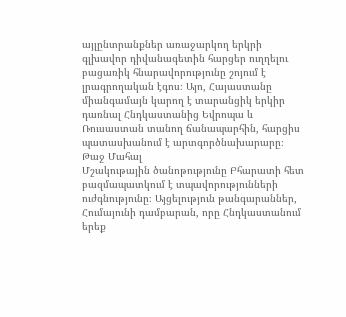այլընտրանքներ առաջարկող երկրի գլխավոր դիվանագետին հարցեր ուղղելու բացառիկ հնարավորությունը շոյում է լրագրողական էգոս։ Այո, Հայաստանը միանգամայն կարող է տարանցիկ երկիր դառնալ Հնդկաստանից Եվրոպա և Ռուսաստան տանող ճանապարհին, հարցիս պատասխանում է արտգործնախարարը։
Թաջ Մահալ
Մշակութային ծանոթությունը Բհարատի հետ բազմապատկում է տպավորությունների ուժգնությունը։ Այցելություն թանգարաններ, Հումայունի դամբարան, որը Հնդկաստանում երեք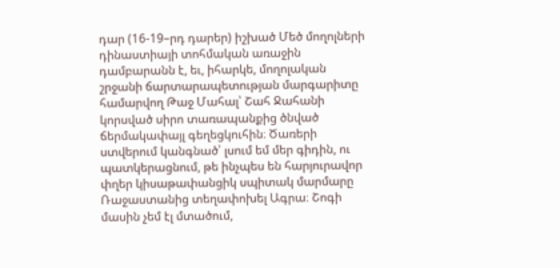դար (16-19–րդ դարեր) իշխած Մեծ մողոլների դինաստիայի տոհմական առաջին դամբարանն է, եւ, իհարկե, մողոլական շրջանի ճարտարապետության մարգարիտը համարվող Թաջ Մահալ՝ Շահ Ջահանի կորսված սիրո տառապանքից ծնված ճերմակափայլ գեղեցկուհին։ Ծառերի ստվերում կանգնած՝ լսում եմ մեր գիդին, ու պատկերացնում, թե ինչպես են հարյուրավոր փղեր կիսաթափանցիկ սպիտակ մարմարը Ռաջաստանից տեղափոխել Ագրա։ Շոգի մասին չեմ էլ մտածում,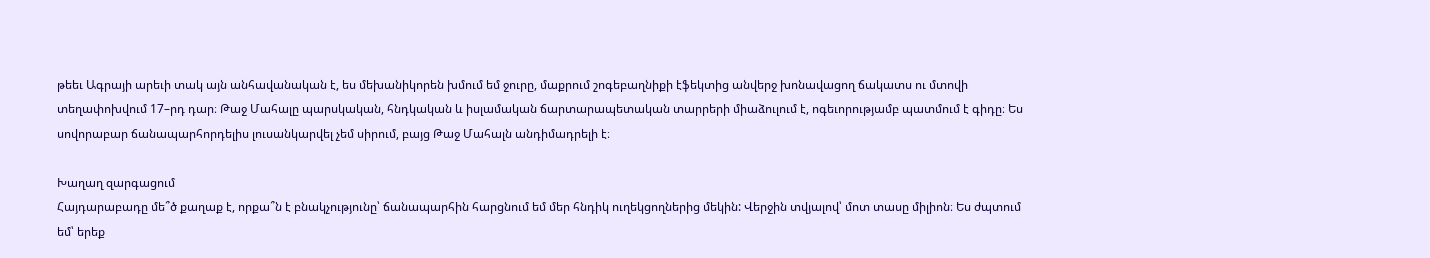թեեւ Ագրայի արեւի տակ այն անհավանական է, ես մեխանիկորեն խմում եմ ջուրը, մաքրում շոգեբաղնիքի էֆեկտից անվերջ խոնավացող ճակատս ու մտովի տեղափոխվում 17–րդ դար։ Թաջ Մահալը պարսկական, հնդկական և իսլամական ճարտարապետական տարրերի միաձուլում է, ոգեւորությամբ պատմում է գիդը։ Ես սովորաբար ճանապարհորդելիս լուսանկարվել չեմ սիրում, բայց Թաջ Մահալն անդիմադրելի է։

Խաղաղ զարգացում
Հայդարաբադը մե՞ծ քաղաք է, որքա՞ն է բնակչությունը՝ ճանապարհին հարցնում եմ մեր հնդիկ ուղեկցողներից մեկին: Վերջին տվյալով՝ մոտ տասը միլիոն։ Ես ժպտում եմ՝ երեք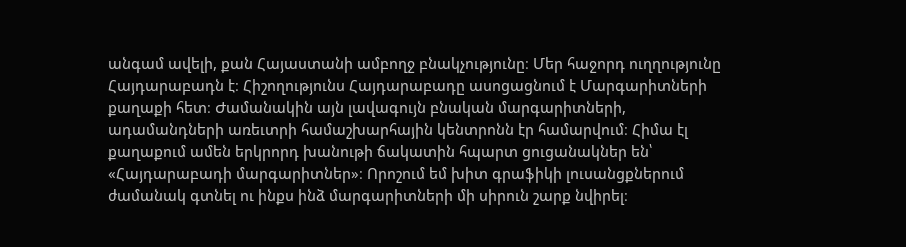անգամ ավելի, քան Հայաստանի ամբողջ բնակչությունը։ Մեր հաջորդ ուղղությունը Հայդարաբադն է։ Հիշողությունս Հայդարաբադը ասոցացնում է Մարգարիտների քաղաքի հետ։ Ժամանակին այն լավագույն բնական մարգարիտների, ադամանդների առեւտրի համաշխարհային կենտրոնն էր համարվում։ Հիմա էլ քաղաքում ամեն երկրորդ խանութի ճակատին հպարտ ցուցանակներ են՝ «Հայդարաբադի մարգարիտներ»։ Որոշում եմ խիտ գրաֆիկի լուսանցքներում ժամանակ գտնել ու ինքս ինձ մարգարիտների մի սիրուն շարք նվիրել։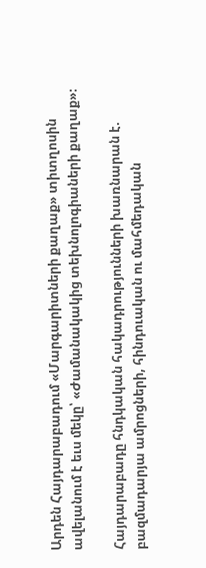Արդեն Հայդարաբադում «Մարգարիտների քաղաք» տիտղոսին ավելանում է եւս մեկը՝ «Ժամանակակից տեխնոլոգիաների քաղաք»։

Հայդարաբադը հնդկական հակադրությունների խառնարան է. բազմադարյա ամրոցների, հինդուական ու մահմեդական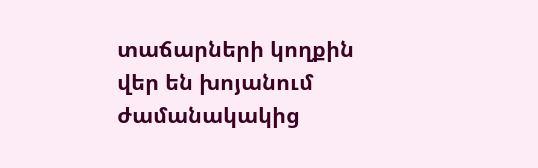տաճարների կողքին վեր են խոյանում ժամանակակից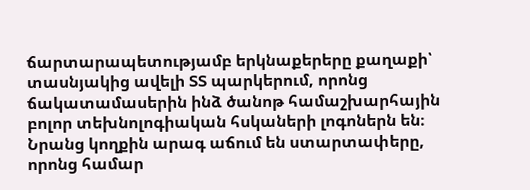ճարտարապետությամբ երկնաքերերը քաղաքի՝ տասնյակից ավելի ՏՏ պարկերում, որոնց ճակատամասերին ինձ ծանոթ համաշխարհային բոլոր տեխնոլոգիական հսկաների լոգոներն են։ Նրանց կողքին արագ աճում են ստարտափերը, որոնց համար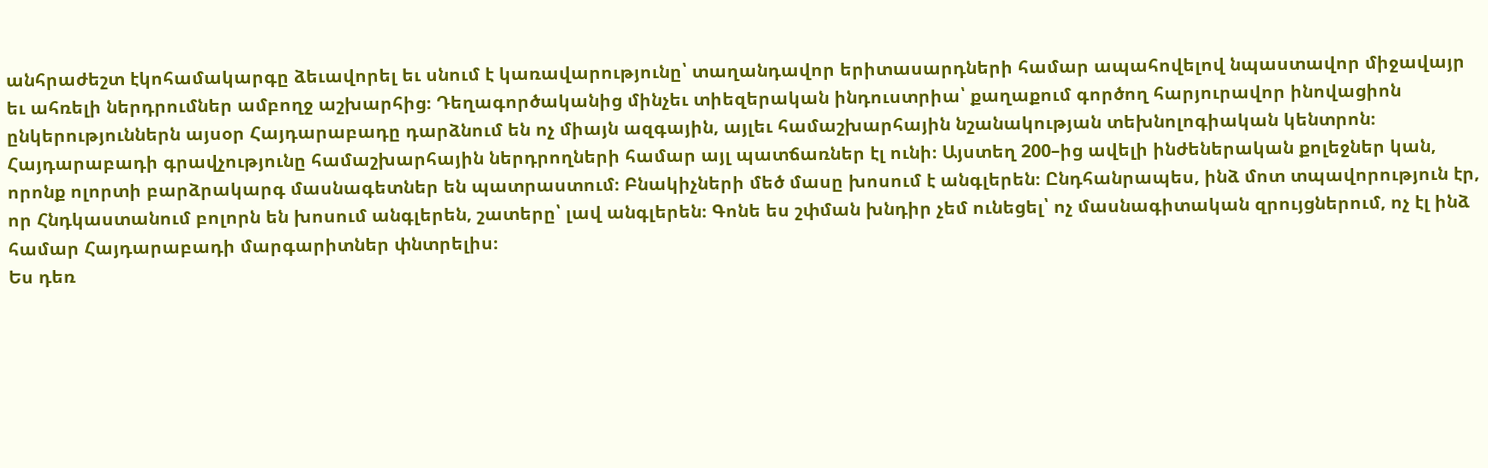անհրաժեշտ էկոհամակարգը ձեւավորել եւ սնում է կառավարությունը՝ տաղանդավոր երիտասարդների համար ապահովելով նպաստավոր միջավայր եւ ահռելի ներդրումներ ամբողջ աշխարհից։ Դեղագործականից մինչեւ տիեզերական ինդուստրիա՝ քաղաքում գործող հարյուրավոր ինովացիոն ընկերություններն այսօր Հայդարաբադը դարձնում են ոչ միայն ազգային, այլեւ համաշխարհային նշանակության տեխնոլոգիական կենտրոն։
Հայդարաբադի գրավչությունը համաշխարհային ներդրողների համար այլ պատճառներ էլ ունի։ Այստեղ 200–ից ավելի ինժեներական քոլեջներ կան, որոնք ոլորտի բարձրակարգ մասնագետներ են պատրաստում։ Բնակիչների մեծ մասը խոսում է անգլերեն։ Ընդհանրապես, ինձ մոտ տպավորություն էր, որ Հնդկաստանում բոլորն են խոսում անգլերեն, շատերը՝ լավ անգլերեն։ Գոնե ես շփման խնդիր չեմ ունեցել՝ ոչ մասնագիտական զրույցներում, ոչ էլ ինձ համար Հայդարաբադի մարգարիտներ փնտրելիս։
Ես դեռ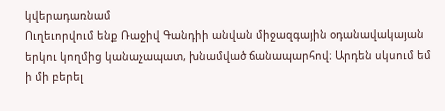կվերադառնամ
Ուղեւորվում ենք Ռաջիվ Գանդիի անվան միջազգային օդանավակայան երկու կողմից կանաչապատ, խնամված ճանապարհով։ Արդեն սկսում եմ ի մի բերել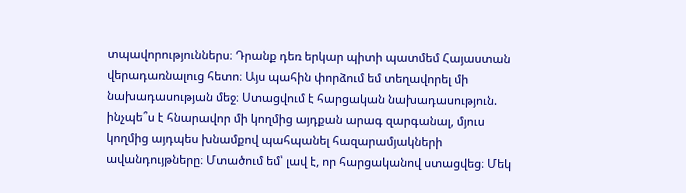տպավորություններս։ Դրանք դեռ երկար պիտի պատմեմ Հայաստան վերադառնալուց հետո։ Այս պահին փորձում եմ տեղավորել մի նախադասության մեջ։ Ստացվում է հարցական նախադասություն. ինչպե՞ս է հնարավոր մի կողմից այդքան արագ զարգանալ, մյուս կողմից այդպես խնամքով պահպանել հազարամյակների ավանդույթները։ Մտածում եմ՝ լավ է, որ հարցականով ստացվեց։ Մեկ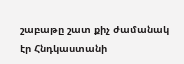շաբաթը շատ քիչ ժամանակ էր Հնդկաստանի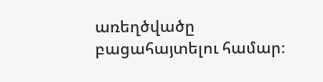առեղծվածը բացահայտելու համար։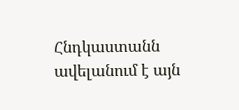Հնդկաստանն ավելանում է այն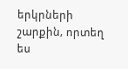երկրների շարքին, որտեղ ես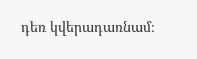դեռ կվերադառնամ։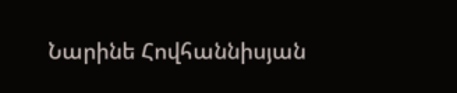Նարինե Հովհաննիսյան